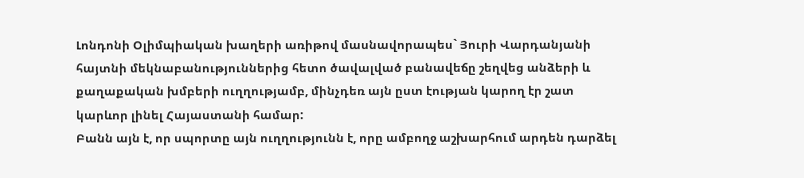Լոնդոնի Օլիմպիական խաղերի առիթով մասնավորապես` Յուրի Վարդանյանի հայտնի մեկնաբանություններից հետո ծավալված բանավեճը շեղվեց անձերի և քաղաքական խմբերի ուղղությամբ, մինչդեռ այն ըստ էության կարող էր շատ կարևոր լինել Հայաստանի համար:
Բանն այն է, որ սպորտը այն ուղղությունն է, որը ամբողջ աշխարհում արդեն դարձել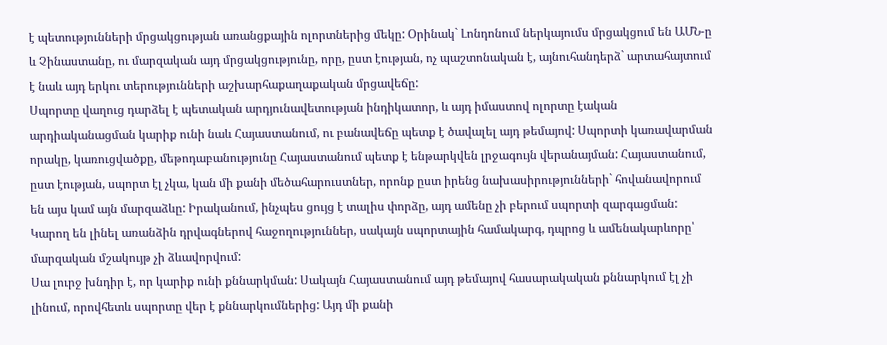է պետությունների մրցակցության առանցքային ոլորտներից մեկը: Օրինակ` Լոնդոնում ներկայումս մրցակցում են ԱՄՆ-ը և Չինաստանը, ու մարզական այդ մրցակցությունը, որը, ըստ էության, ոչ պաշտոնական է, այնուհանդերձ` արտահայտում է նաև այդ երկու տերությունների աշխարհաքաղաքական մրցավեճը:
Սպորտը վաղուց դարձել է պետական արդյունավետության ինդիկատոր, և այդ իմաստով ոլորտը էական արդիականացման կարիք ունի նաև Հայաստանում, ու բանավեճը պետք է ծավալել այդ թեմայով: Սպորտի կառավարման որակը, կառուցվածքը, մեթոդաբանությունը Հայաստանում պետք է ենթարկվեն լրջագույն վերանայման: Հայաստանում, ըստ էության, սպորտ էլ չկա, կան մի քանի մեծահարուստներ, որոնք ըստ իրենց նախասիրությունների` հովանավորում են այս կամ այն մարզաձևը: Իրականում, ինչպես ցույց է տալիս փորձը, այդ ամենը չի բերում սպորտի զարգացման: Կարող են լինել առանձին դրվագներով հաջողություններ, սակայն սպորտային համակարգ, դպրոց և ամենակարևորը՝ մարզական մշակույթ չի ձևավորվում:
Սա լուրջ խնդիր է, որ կարիք ունի քննարկման: Սակայն Հայաստանում այդ թեմայով հասարակական քննարկում էլ չի լինում, որովհետև սպորտը վեր է քննարկումներից: Այդ մի քանի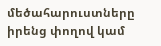մեծահարուստները իրենց փողով կամ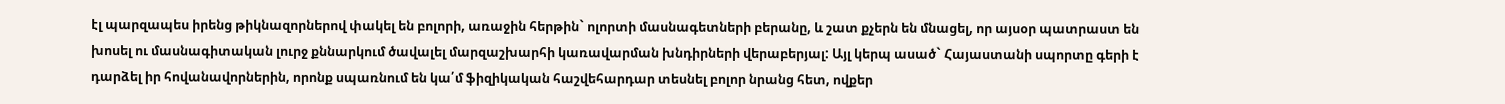էլ պարզապես իրենց թիկնազորներով փակել են բոլորի, առաջին հերթին` ոլորտի մասնագետների բերանը, և շատ քչերն են մնացել, որ այսօր պատրաստ են խոսել ու մասնագիտական լուրջ քննարկում ծավալել մարզաշխարհի կառավարման խնդիրների վերաբերյալ: Այլ կերպ ասած` Հայաստանի սպորտը գերի է դարձել իր հովանավորներին, որոնք սպառնում են կա՛մ ֆիզիկական հաշվեհարդար տեսնել բոլոր նրանց հետ, ովքեր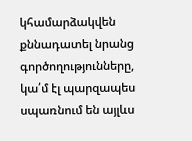կհամարձակվեն քննադատել նրանց գործողությունները, կա՛մ էլ պարզապես սպառնում են այլևս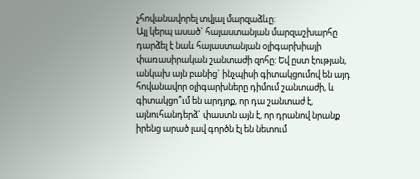չհովանավորել տվյալ մարզաձևը:
Այլ կերպ ասած` հայաստանյան մարզաշխարհը դարձել է նաև հայաստանյան օլիգարխիայի փառասիրական շանտաժի զոհը: Եվ ըստ էության, անկախ այն բանից` ինչպիսի գիտակցումով են այդ հովանավոր օլիգարխները դիմում շանտաժի, և գիտակցո՞ւմ են արդյոք, որ դա շանտաժ է, այնուհանդերձ` փաստն այն է, որ դրանով նրանք իրենց արած լավ գործն էլ են նետում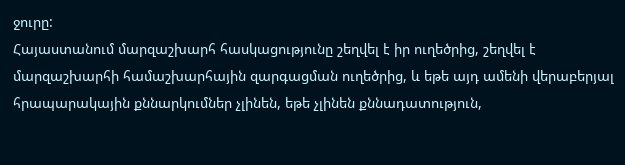ջուրը:
Հայաստանում մարզաշխարհ հասկացությունը շեղվել է իր ուղեծրից, շեղվել է մարզաշխարհի համաշխարհային զարգացման ուղեծրից, և եթե այդ ամենի վերաբերյալ հրապարակային քննարկումներ չլինեն, եթե չլինեն քննադատություն,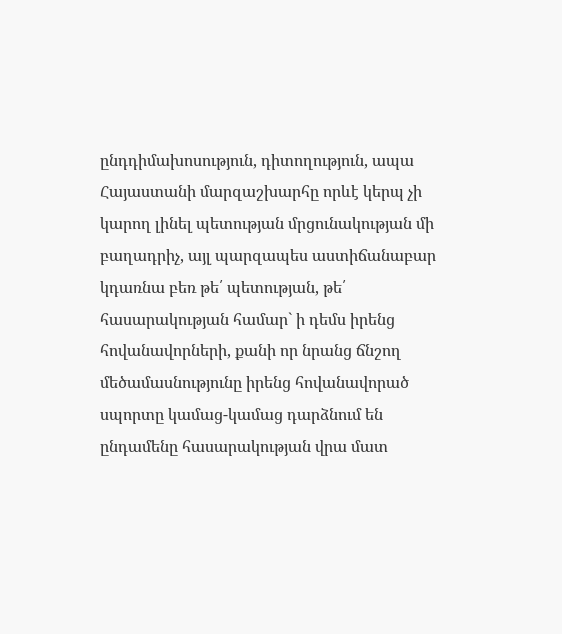ընդդիմախոսություն, դիտողություն, ապա Հայաստանի մարզաշխարհը որևէ կերպ չի կարող լինել պետության մրցունակության մի բաղադրիչ, այլ պարզապես աստիճանաբար կդառնա բեռ թե՛ պետության, թե՛ հասարակության համար` ի դեմս իրենց հովանավորների, քանի որ նրանց ճնշող մեծամասնությունը իրենց հովանավորած սպորտը կամաց-կամաց դարձնում են ընդամենը հասարակության վրա մատ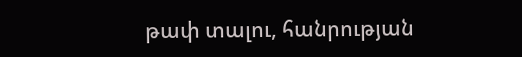թափ տալու, հանրության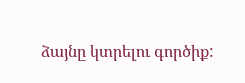ձայնը կտրելու գործիք: